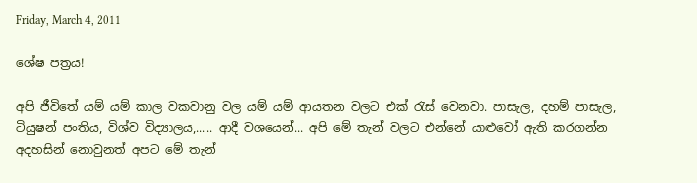Friday, March 4, 2011

ශේෂ පත්‍රය!

අපි ජීවිතේ යම් යම් කාල වකවානු වල යම් යම් ආයතන වලට එක් රැස් වෙනවා. පාසැල, දහම් පාසැල, ටියුෂන් පංතිය, විශ්ව විද්‍යාලය,..... ආදී වශයෙන්... අපි මේ තැන් වලට එන්නේ යාළුවෝ ඇති කරගන්න අදහසින් නොවුනත් අපට මේ තැන්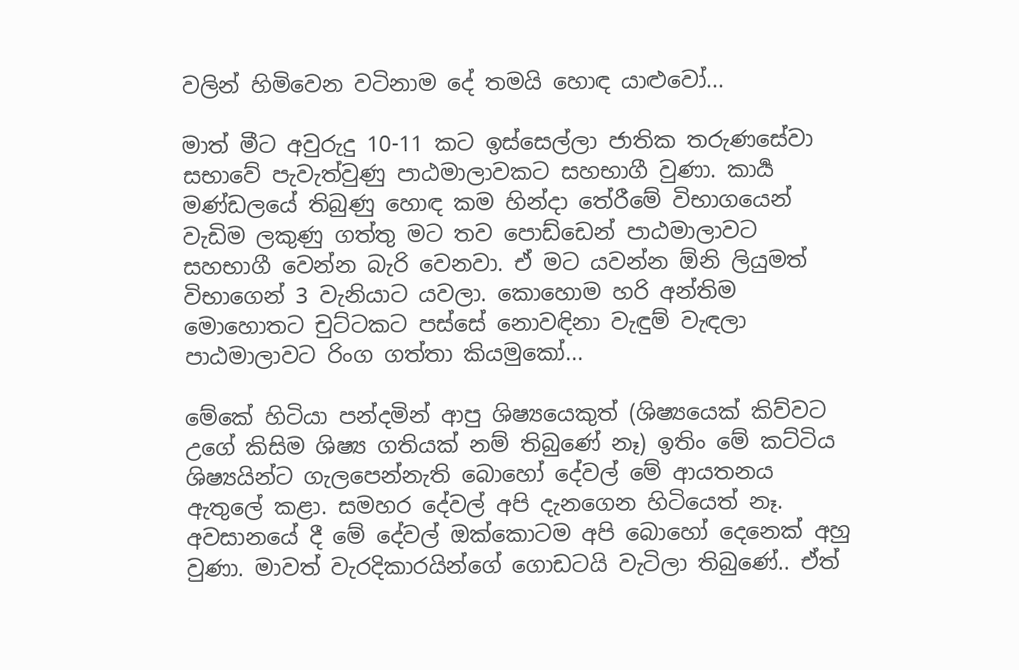වලින් හිමිවෙන වටිනාම දේ තමයි හොඳ යාළුවෝ...

මාත් මීට අවුරුදු 10-11 කට ඉස්සෙල්ලා ජාතික තරුණසේවා සභාවේ පැවැත්වුණු පාඨමාලාවකට සහභාගී වුණා. කාර්‍ය මණ්ඩලයේ තිබුණු හොඳ කම හින්දා තේරීමේ විභාගයෙන් වැඩිම ලකුණු ගත්තු මට තව පොඩ්ඩෙන් පාඨමාලාවට සහභාගී වෙන්න බැරි වෙනවා. ඒ මට යවන්න ඕනි ලියුමත් විභාගෙන් 3 වැනියාට යවලා. කොහොම හරි අන්තිම මොහොතට චුට්ටකට පස්සේ නොවඳිනා වැඳුම් වැඳලා පාඨමාලාවට රිංග ගත්තා කියමුකෝ...

මේකේ හිටියා පන්දමින් ආපු ශිෂ්‍යයෙකුත් (ශිෂ්‍යයෙක් කිව්වට උගේ කිසිම ශිෂ්‍ය ගතියක් නම් තිබුණේ නෑ) ඉතිං මේ කට්ටිය ශිෂ්‍යයින්ට ගැලපෙන්නැති බොහෝ දේවල් මේ ආයතනය ඇතුලේ කළා. සමහර දේවල් අපි දැනගෙන හිටියෙත් නෑ. අවසානයේ දී මේ දේවල් ඔක්කොටම අපි බොහෝ දෙනෙක් අහු වුණා. මාවත් වැරදිකාරයින්ගේ ගොඩටයි වැටිලා තිබුණේ.. ඒත්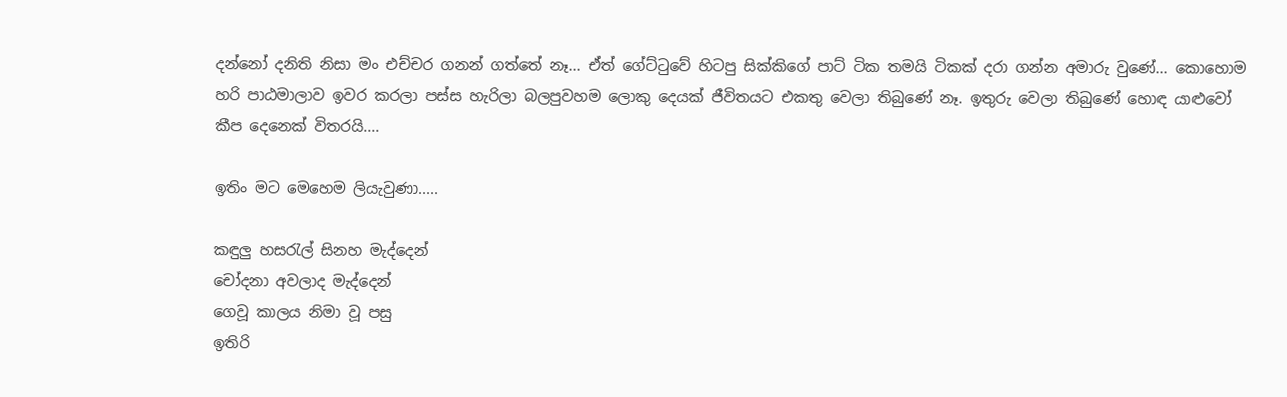දන්නෝ දනිති නිසා මං එච්චර ගනන් ගත්තේ නෑ... ඒත් ගේට්ටුවේ හිටපු සික්කිගේ පාට් ටික තමයි ටිකක් දරා ගන්න අමාරු වුණේ... කොහොම හරි පාඨමාලාව ඉවර කරලා පස්ස හැරිලා බලපුවහම ලොකු දෙයක් ජීවිතයට එකතු වෙලා තිබුණේ නෑ. ඉතුරු වෙලා තිබුණේ හොඳ යාළුවෝ කීප දෙනෙක් විතරයි....

ඉතිං මට මෙහෙම ලියැවුණා.....

කඳුලු හසරැල් සිනහ මැද්දෙන්
චෝදනා අවලාද මැද්දෙන්
ගෙවූ කාලය නිමා වූ පසු
ඉතිරි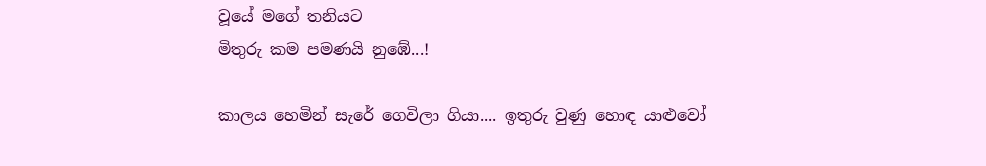වූයේ මගේ තනියට
මිතුරු කම පමණයි නුඹේ...!

කාලය හෙමින් සැරේ ගෙවිලා ගියා.... ඉතුරු වුණු හොඳ යාළුවෝ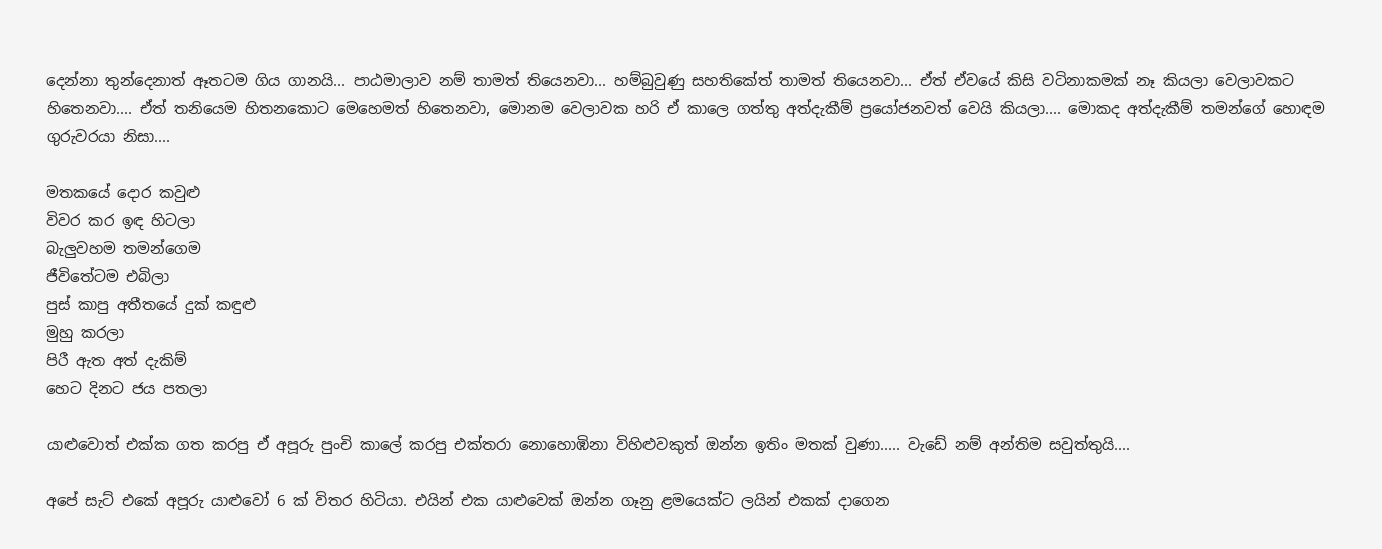දෙන්නා තුන්දෙනාත් ඈතටම ගිය ගානයි... පාඨමාලාව නම් තාමත් තියෙනවා... හම්බුවුණු සහතිකේත් තාමත් තියෙනවා... ඒත් ඒවයේ කිසි වටිනාකමක් නෑ කියලා වෙලාවකට හිතෙනවා.... ඒත් තනියෙම හිතනකොට මෙහෙමත් හිතෙනවා, මොනම වෙලාවක හරි ඒ කාලෙ ගත්තු අත්දැකීම් ප්‍රයෝජනවත් වෙයි කියලා.... මොකද අත්දැකීම් තමන්ගේ හොඳම ගුරුවරයා නිසා....

මතකයේ දොර කවුළු
විවර කර ඉඳ හිටලා
බැලුවහම තමන්ගෙම
ජීවිතේටම එබිලා
පුස් කාපු අතීතයේ දුක් කඳුළු
මුහු කරලා
පිරී ඇත අත් දැකිම්
හෙට දිනට ජය පතලා

යාළුවොත් එක්ක ගත කරපු ඒ අපූරු පුංචි කාලේ කරපු එක්තරා නොහොඹිනා විහිළුවකුත් ඔන්න ඉතිං මතක් වුණා..... වැඩේ නම් අන්තිම සවුත්තුයි....

අපේ සැට් එකේ අපූරු යාළුවෝ 6 ක් විතර හිටියා. එයින් එක යාළුවෙක් ඔන්න ගෑනු ළමයෙක්ට ලයින් එකක් දාගෙන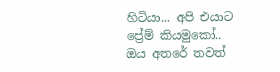හිටියා... අපි එයාට ප්‍රේම් කියමුකෝ.. ඔය අතරේ තවත්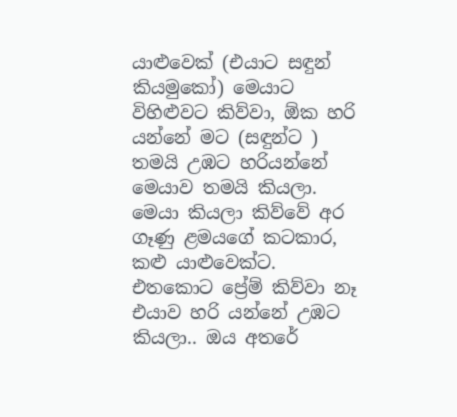යාළුවෙක් (එයාට සඳුන්  කියමුකෝ) මෙයාට විහිළුවට කිව්වා, ඕක හරි යන්නේ මට (සඳුන්ට ) තමයි උඹට හරියන්නේ මෙයාව තමයි කියලා. මෙයා කියලා කිව්වේ අර ගෑණු ළමයගේ කටකාර, කළු යාළුවෙක්ට. එතකොට ප්‍රේම් කිව්වා නෑ එයාව හරි යන්නේ උඹට කියලා.. ඔය අතරේ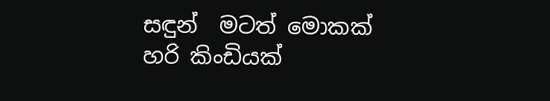සඳුන්  මටත් මොකක් හරි කිංඩියක්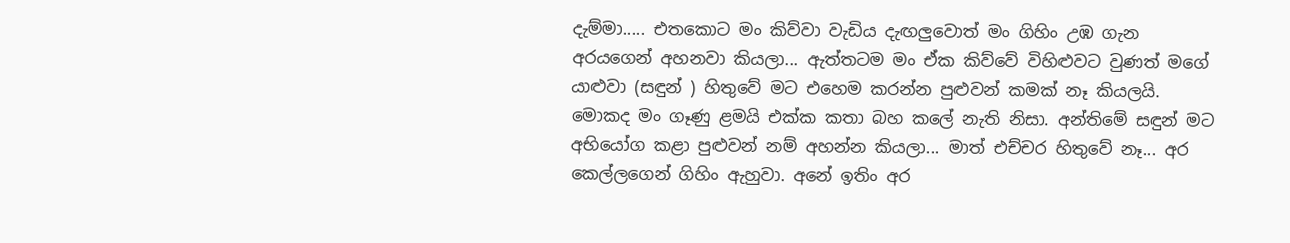දැම්මා..... එතකොට මං කිව්වා වැඩිය දැඟලුවොත් මං ගිහිං උඹ ගැන අරයගෙන් අහනවා කියලා... ඇත්තටම මං ඒක කිව්වේ විහිළුවට වුණත් මගේ යාළුවා (සඳුන් ) හිතුවේ මට එහෙම කරන්න පුළුවන් කමක් නෑ කියලයි. මොකද මං ගෑණු ළමයි එක්ක කතා බහ කලේ නැති නිසා. අන්තිමේ සඳුන් මට අභියෝග කළා පුළුවන් නම් අහන්න කියලා... මාත් එච්චර හිතුවේ නෑ... අර කෙල්ලගෙන් ගිහිං ඇහුවා. අනේ ඉතිං අර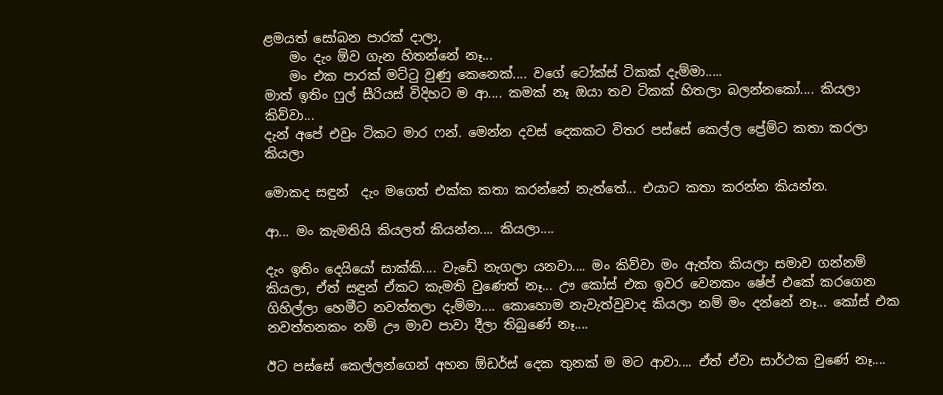ළමයත් සෝබන පාරක් දාලා,
    මං දැං ඕව ගැන හිතන්නේ නෑ...
    මං එක පාරක් මට්ටු වුණු කෙනෙක්.... වගේ ටෝක්ස් ටිකක් දැම්මා.....
මාත් ඉතිං ෆුල් සීරියස් විදිහට ම ආ.... කමක් නෑ ඔයා තව ටිකක් හිතලා බලන්නකෝ.... කියලා කිව්වා...
දැන් අපේ එවුං ටිකට මාර ෆන්. මෙන්න දවස් දෙකකට විතර පස්සේ කෙල්ල ප්‍රේම්ට කතා කරලා කියලා

මොකද සඳුන්  දැං මගෙත් එක්ක කතා කරන්නේ නැත්තේ... එයාට කතා කරන්න කියන්න.

ආ... මං කැමතියි කියලත් කියන්න.... කියලා....

දැං ඉතිං දෙයියෝ සාක්කි.... වැඩේ නැගලා යනවා.... මං කිව්වා මං ඇත්ත කියලා සමාව ගන්නම් කියලා, ඒත් සඳුන් ඒකට කැමති වුණෙත් නෑ... ඌ කෝස් එක ඉවර වෙනකං ෂේප් එකේ කරගෙන ගිහිල්ලා හෙමීට නවත්තලා දැම්මා.... කොහොම නැවැත්වුවාද කියලා නම් මං දන්නේ නෑ... කෝස් එක නවත්තනකං නම් ඌ මාව පාවා දීලා තිබුණේ නෑ....

ඊට පස්සේ කෙල්ලන්ගෙන් අහන ඕඩර්ස් දෙක තුනක් ම මට ආවා.... ඒත් ඒවා සාර්ථක වුණේ නෑ....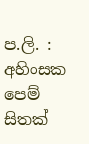ප.ලි. : අහිංසක පෙම් සිතක්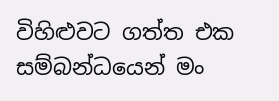විහිළුවට ගත්ත එක සම්බන්ධයෙන් මං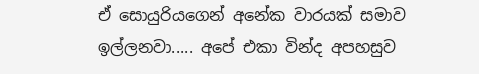ඒ සොයුරියගෙන් අනේක වාරයක් සමාව ඉල්ලනවා..... අපේ එකා වින්ද අපහසුව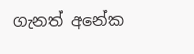ගැනත් අනේක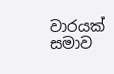වාරයක් සමාව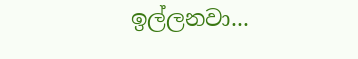ඉල්ලනවා...